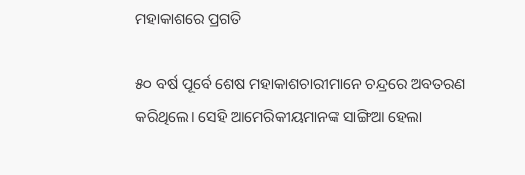ମହାକାଶରେ ପ୍ରଗତି

୫୦ ବର୍ଷ ପୂର୍ବେ ଶେଷ ମହାକାଶଚାରୀମାନେ ଚନ୍ଦ୍ରରେ ଅବତରଣ କରିଥିଲେ। ସେହି ଆମେରିକୀୟମାନଙ୍କ ସାଙ୍ଗିଆ ହେଲା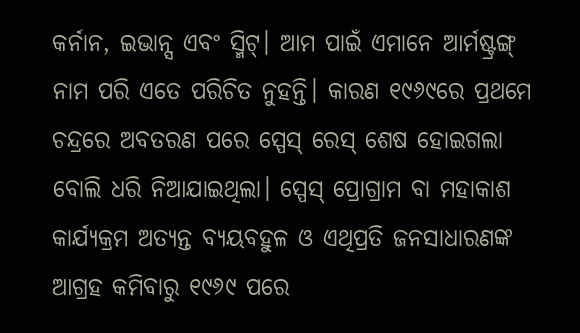କର୍ନାନ, ଇଭାନ୍ସ ଏବଂ ସ୍ମିଟ୍‌। ଆମ ପାଇଁ ଏମାନେ ଆର୍ମଷ୍ଟ୍ରଙ୍ଗ୍‌ ନାମ ପରି ଏତେ ପରିଚିତ ନୁହନ୍ତି। କାରଣ ୧୯୬୯ରେ ପ୍ରଥମେ ଚନ୍ଦ୍ରରେ ଅବତରଣ ପରେ ସ୍ପେସ୍‌ ରେସ୍‌ ଶେଷ ହୋଇଗଲା ବୋଲି ଧରି ନିଆଯାଇଥିଲା। ସ୍ପେସ୍‌ ପ୍ରୋଗ୍ରାମ ବା ମହାକାଶ କାର୍ଯ୍ୟକ୍ରମ ଅତ୍ୟନ୍ତ ବ୍ୟୟବହୁଳ ଓ ଏଥିପ୍ରତି ଜନସାଧାରଣଙ୍କ ଆଗ୍ରହ କମିବାରୁ ୧୯୬୯ ପରେ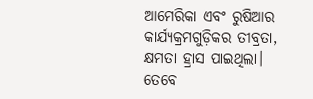ଆମେରିକା ଏବଂ ରୁଷିଆର କାର୍ଯ୍ୟକ୍ରମଗୁଡ଼ିକର ତୀବ୍ରତା, କ୍ଷମତା ହ୍ରାସ ପାଇଥିଲା। ତେବେ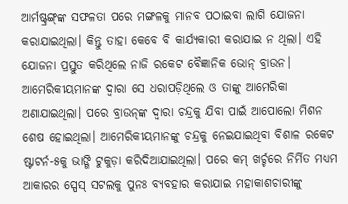ଆର୍ମଷ୍ଟ୍ରଙ୍ଗ୍‌ଙ୍କ ସଫଳତା ପରେ ମଙ୍ଗଳକୁ ମାନବ ପଠାଇବା ଲାଗି ଯୋଜନା କରାଯାଇଥିଲା। କିନ୍ତୁ ତାହା କେବେ ବି କାର୍ଯ୍ୟକାରୀ କରାଯାଇ ନ ଥିଲା। ଏହି ଯୋଜନା ପ୍ରସ୍ତୁତ କରିଥିଲେ ନାଜି ରକେଟ ବୈଜ୍ଞାନିକ ଭୋନ୍‌ ବ୍ରାଉନ। ଆମେରିକୀୟମାନଙ୍କ ଦ୍ୱାରା ସେ ଧରାପଡ଼ିଥିଲେ ଓ ତାଙ୍କୁ ଆମେରିକା ଅଣାଯାଇଥିଲା। ପରେ ବ୍ରାଉନ୍‌ଙ୍କ ଦ୍ୱାରା ଚନ୍ଦ୍ରକୁ ଯିବା ପାଇଁ ଆପୋଲୋ ମିଶନ ଶେଷ ହୋଇଥିଲା। ଆମେରିକୀୟମାନଙ୍କୁ ଚନ୍ଦ୍ରକୁ ନେଇଯାଇଥିବା ବିଶାଳ ରକେଟ ଷ୍ଟାଟର୍ନ-୫କୁ ଭାଙ୍ଗି ଟୁକୁଡ଼ା କରିଦିଆଯାଇଥିଲା। ପରେ କମ୍‌ ଖର୍ଚ୍ଚରେ ନିର୍ମିତ ମଧ୍ୟମ ଆକାରର ସ୍ପେସ୍‌ ସଟଲକୁ ପୁନଃ ବ୍ୟବହାର କରାଯାଇ ମହାକାଶଚାରୀଙ୍କୁ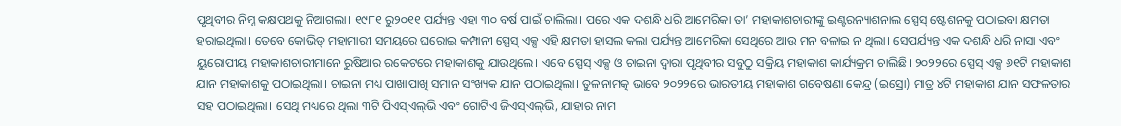ପୃଥିବୀର ନିମ୍ନ କକ୍ଷପଥକୁ ନିଆଗଲା। ୧୯୮୧ ରୁ୨୦୧୧ ପର୍ଯ୍ୟନ୍ତ ଏହା ୩୦ ବର୍ଷ ପାଇଁ ଚାଲିଲା। ପରେ ଏକ ଦଶନ୍ଧି ଧରି ଆମେରିକା ତା’ ମହାକାଶଚାରୀଙ୍କୁ ଇଣ୍ଟରନ୍ୟାଶନାଲ ସ୍ପେସ୍‌ ଷ୍ଟେଶନକୁ ପଠାଇବା କ୍ଷମତା ହରାଇଥିଲା। ତେବେ କୋଭିଡ୍‌ ମହାମାରୀ ସମୟରେ ଘରୋଇ କମ୍ପାନୀ ସ୍ପେସ୍‌ ଏକ୍ସ ଏହି କ୍ଷମତା ହାସଲ କଲା ପର୍ଯ୍ୟନ୍ତ ଆମେରିକା ସେଥିରେ ଆଉ ମନ ବଳାଇ ନ ଥିଲା। ସେପର୍ଯ୍ୟନ୍ତ ଏକ ଦଶନ୍ଧି ଧରି ନାସା ଏବଂ ୟୁରୋପୀୟ ମହାକାଶଚାରୀମାନେ ରୁଷିଆର ରକେଟରେ ମହାକାଶକୁ ଯାଉଥିଲେ। ଏବେ ସ୍ପେସ୍‌ ଏକ୍ସ ଓ ଚାଇନା ଦ୍ୱାରା ପୃଥିବୀର ସବୁଠୁ ସକ୍ରିୟ ମହାକାଶ କାର୍ଯ୍ୟକ୍ରମ ଚାଲିଛି। ୨୦୨୨ରେ ସ୍ପେସ୍‌ ଏକ୍ସ ୬୧ଟି ମହାକାଶ ଯାନ ମହାକାଶକୁ ପଠାଇଥିଲା। ଚାଇନା ମଧ୍ୟ ପାଖାପାଖି ସମାନ ସଂଖ୍ୟକ ଯାନ ପଠାଇଥିଲା। ତୁଳନାମତ୍କ ଭାବେ ୨୦୨୨ରେ ଭାରତୀୟ ମହାକାଶ ଗବେଷଣା କେନ୍ଦ୍ର (ଇସ୍ରୋ) ମାତ୍ର ୪ଟି ମହାକାଶ ଯାନ ସଫଳତାର ସହ ପଠାଇଥିଲା। ସେଥି ମଧ୍ୟରେ ଥିଲା ୩ଟି ପିଏସ୍‌ଏଲ୍‌ଭି ଏବଂ ଗୋଟିଏ ଜିଏସ୍‌ଏଲ୍‌ଭି, ଯାହାର ନାମ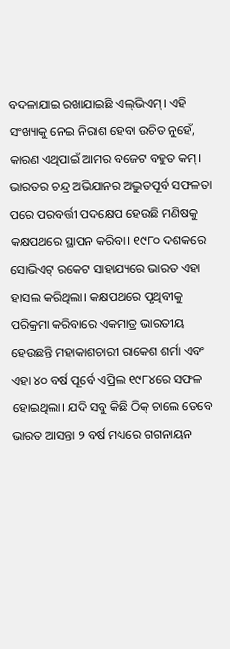ବଦଳାଯାଇ ରଖାଯାଇଛି ଏଲ୍‌ଭିଏମ୍‌। ଏହି ସଂଖ୍ୟାକୁ ନେଇ ନିରାଶ ହେବା ଉଚିତ ନୁହେଁ, କାରଣ ଏଥିପାଇଁ ଆମର ବଜେଟ ବହୁତ କମ୍‌।
ଭାରତର ଚନ୍ଦ୍ର ଅଭିଯାନର ଅଦ୍ଭୁତପୂର୍ବ ସଫଳତା ପରେ ପରବର୍ତ୍ତୀ ପଦକ୍ଷେପ ହେଉଛି ମଣିଷକୁ କକ୍ଷପଥରେ ସ୍ଥାପନ କରିବା। ୧୯୮୦ ଦଶକରେ ସୋଭିଏଟ୍‌ ରକେଟ ସାହାଯ୍ୟରେ ଭାରତ ଏହା ହାସଲ କରିଥିଲା। କକ୍ଷପଥରେ ପୃଥିବୀକୁ ପରିକ୍ରମା କରିବାରେ ଏକମାତ୍ର ଭାରତୀୟ ହେଉଛନ୍ତି ମହାକାଶଚାରୀ ରାକେଶ ଶର୍ମା ଏବଂ ଏହା ୪୦ ବର୍ଷ ପୂର୍ବେ ଏପ୍ରିଲ ୧୯୮୪ରେ ସଫଳ ହୋଇଥିଲା। ଯଦି ସବୁ କିଛି ଠିକ୍‌ ଚାଲେ ତେବେ ଭାରତ ଆସନ୍ତା ୨ ବର୍ଷ ମଧ୍ୟରେ ଗଗନାୟନ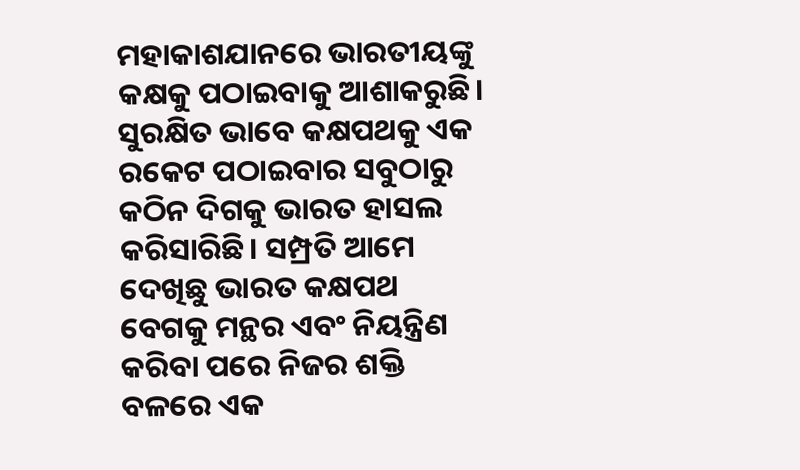ମହାକାଶଯାନରେ ଭାରତୀୟଙ୍କୁ କକ୍ଷକୁ ପଠାଇବାକୁ ଆଶାକରୁଛି। ସୁରକ୍ଷିତ ଭାବେ କକ୍ଷପଥକୁ ଏକ ରକେଟ ପଠାଇବାର ସବୁଠାରୁ କଠିନ ଦିଗକୁ ଭାରତ ହାସଲ କରିସାରିଛି। ସମ୍ପ୍ରତି ଆମେ ଦେଖିଛୁ ଭାରତ କକ୍ଷପଥ ବେଗକୁ ମନ୍ଥର ଏବଂ ନିୟନ୍ତ୍ରିଣ କରିବା ପରେ ନିଜର ଶକ୍ତି ବଳରେ ଏକ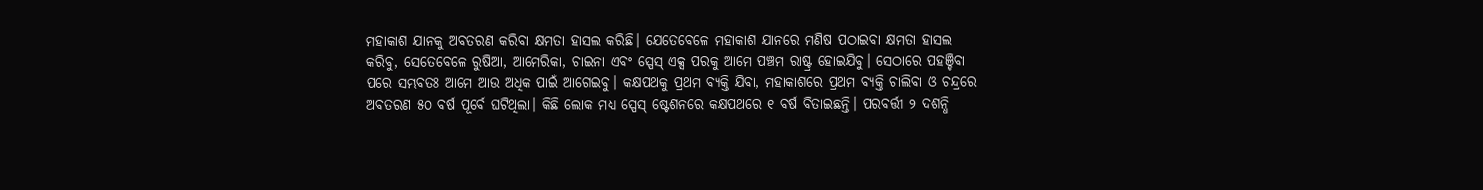ମହାକାଶ ଯାନକୁ ଅବତରଣ କରିବା କ୍ଷମତା ହାସଲ କରିଛି। ଯେତେବେଳେ ମହାକାଶ ଯାନରେ ମଣିଷ ପଠାଇବା କ୍ଷମତା ହାସଲ କରିବୁ, ସେତେବେଳେ ରୁଷିଆ, ଆମେରିକା, ଚାଇନା ଏବଂ ସ୍ପେସ୍‌ ଏକ୍ସ ପରକୁ ଆମେ ପଞ୍ଚମ ରାଷ୍ଟ୍ର ହୋଇଯିବୁ। ସେଠାରେ ପହଞ୍ଚିବା ପରେ ସମ୍ଭବତଃ ଆମେ ଆଉ ଅଧିକ ପାଇଁ ଆଗେଇବୁ। କକ୍ଷପଥକୁ ପ୍ରଥମ ବ୍ୟକ୍ତି ଯିବା, ମହାକାଶରେ ପ୍ରଥମ ବ୍ୟକ୍ତି ଚାଲିବା ଓ ଚନ୍ଦ୍ରରେ ଅବତରଣ ୫୦ ବର୍ଷ ପୂର୍ବେ ଘଟିଥିଲା। କିଛି ଲୋକ ମଧ୍ୟ ସ୍ପେସ୍‌ ଷ୍ଟେଶନରେ କକ୍ଷପଥରେ ୧ ବର୍ଷ ବିତାଇଛନ୍ତି। ପରବର୍ତ୍ତୀ ୨ ଦଶନ୍ଧି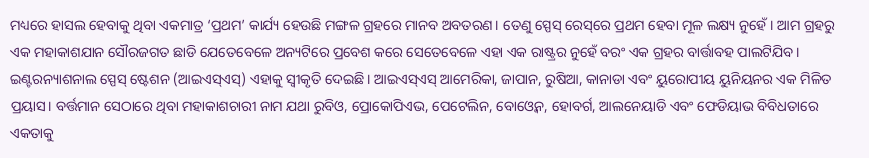ମଧ୍ୟରେ ହାସଲ ହେବାକୁ ଥିବା ଏକମାତ୍ର ‘ପ୍ରଥମ’ କାର୍ଯ୍ୟ ହେଉଛି ମଙ୍ଗଳ ଗ୍ରହରେ ମାନବ ଅବତରଣ। ତେଣୁ ସ୍ପେସ୍‌ ରେସ୍‌ରେ ପ୍ରଥମ ହେବା ମୂଳ ଲକ୍ଷ୍ୟ ନୁହେଁ। ଆମ ଗ୍ରହରୁ ଏକ ମହାକାଶଯାନ ସୌରଜଗତ ଛାଡି ଯେତେବେଳେ ଅନ୍ୟଟିରେ ପ୍ରବେଶ କରେ ସେତେବେଳେ ଏହା ଏକ ରାଷ୍ଟ୍ରର ନୁହେଁ ବରଂ ଏକ ଗ୍ରହର ବାର୍ତ୍ତାବହ ପାଲଟିଯିବ। ଇଣ୍ଟରନ୍ୟାଶନାଲ ସ୍ପେସ୍‌ ଷ୍ଟେଶନ (ଆଇଏସ୍‌ଏସ୍‌) ଏହାକୁ ସ୍ବୀକୃତି ଦେଇଛି। ଆଇଏସ୍‌ଏସ୍‌ ଆମେରିକା, ଜାପାନ, ରୁଷିଆ, କାନାଡା ଏବଂ ୟୁରୋପୀୟ ୟୁନିୟନର ଏକ ମିଳିତ ପ୍ରୟାସ। ବର୍ତ୍ତମାନ ସେଠାରେ ଥିବା ମହାକାଶଚାରୀ ନାମ ଯଥା ରୁବିଓ, ପ୍ରୋକୋପିଏଭ, ପେଟେଲିନ, ବୋଓ୍ବେନ, ହୋବର୍ଗ, ଆଲନେୟାଡି ଏବଂ ଫେଡିୟାଭ ବିବିଧତାରେ ଏକତାକୁ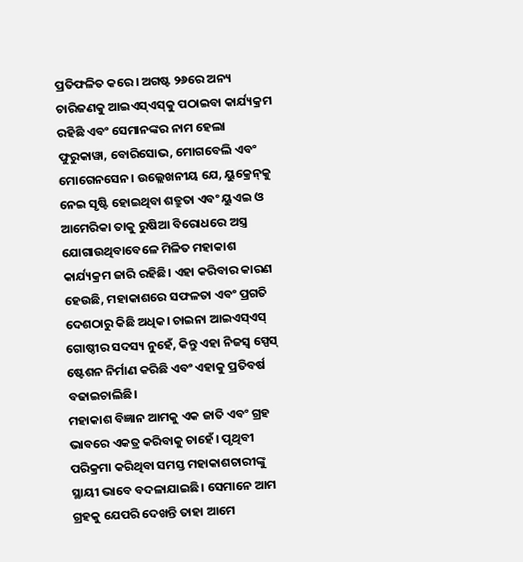ପ୍ରତିଫଳିତ କରେ। ଅଗଷ୍ଟ ୨୬ରେ ଅନ୍ୟ ଚାରିଜଣକୁ ଆଇଏସ୍‌ଏସ୍‌କୁ ପଠାଇବା କାର୍ଯ୍ୟକ୍ରମ ରହିଛି ଏବଂ ସେମାନଙ୍କର ନାମ ହେଲା ଫୁରୁକାୱା, ବୋରିସୋଭ, ମୋଗବେଲି ଏବଂ ମୋଗେନସେନ। ଉଲ୍ଲେଖନୀୟ ଯେ, ୟୁକ୍ରେନ୍‌କୁ ନେଇ ସୃଷ୍ଟି ହୋଇଥିବା ଶତ୍ରୁତା ଏବଂ ୟୁଏଇ ଓ ଆମେରିକା ତାକୁ ରୁଷିଆ ବିରୋଧରେ ଅସ୍ତ୍ର ଯୋଗାଉଥିବାବେଳେ ମିଳିତ ମହାକାଶ କାର୍ଯ୍ୟକ୍ରମ ଜାରି ରହିଛି। ଏହା କରିବାର କାରଣ ହେଉଛି, ମହାକାଶରେ ସଫଳତା ଏବଂ ପ୍ରଗତି ଦେଶଠାରୁ କିଛି ଅଧିକ। ଚାଇନା ଆଇଏସ୍‌ଏସ୍‌ ଗୋଷ୍ଠୀର ସଦସ୍ୟ ନୁହେଁ, କିନ୍ତୁ ଏହା ନିଜସ୍ବ ସ୍ପେସ୍‌ ଷ୍ଟେଶନ ନିର୍ମାଣ କରିଛି ଏବଂ ଏହାକୁ ପ୍ରତିବର୍ଷ ବଢାଇଚାଲିଛି।
ମହାକାଶ ବିଜ୍ଞାନ ଆମକୁ ଏକ ଜାତି ଏବଂ ଗ୍ରହ ଭାବରେ ଏକତ୍ର କରିବାକୁ ଚାହେଁ। ପୃଥିବୀ ପରିକ୍ରମା କରିଥିବା ସମସ୍ତ ମହାକାଶଚାରୀଙ୍କୁ ସ୍ଥାୟୀ ଭାବେ ବଦଳାଯାଇଛି। ସେମାନେ ଆମ ଗ୍ରହକୁ ଯେପରି ଦେଖନ୍ତି ତାହା ଆମେ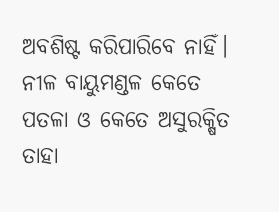ଅବଶିଷ୍ଟ କରିପାରିବେ ନାହିଁ। ନୀଳ ବାୟୁମଣ୍ଡଳ କେତେ ପତଳା ଓ କେତେ ଅସୁରକ୍ଷିତ ତାହା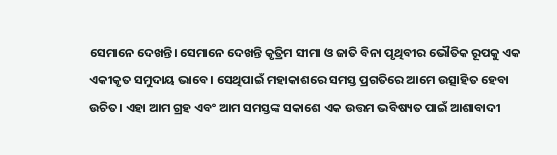ସେମାନେ ଦେଖନ୍ତି। ସେମାନେ ଦେଖନ୍ତି କୃତ୍ରିମ ସୀମା ଓ ଜାତି ବିନା ପୃଥିବୀର ଭୌତିକ ରୂପକୁ ଏକ ଏକୀକୃତ ସମୁଦାୟ ଭାବେ। ସେଥିପାଇଁ ମହାକାଶରେ ସମସ୍ତ ପ୍ରଗତିରେ ଆମେ ଉତ୍ସାହିତ ହେବା ଉଚିତ। ଏହା ଆମ ଗ୍ରହ ଏବଂ ଆମ ସମସ୍ତଙ୍କ ସକାଶେ ଏକ ଉତ୍ତମ ଭବିଷ୍ୟତ ପାଇଁ ଆଶାବାଦୀ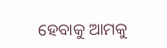ହେବାକୁ ଆମକୁ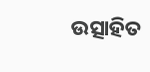ଉତ୍ସାହିତ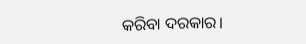କରିବା ଦରକାର।